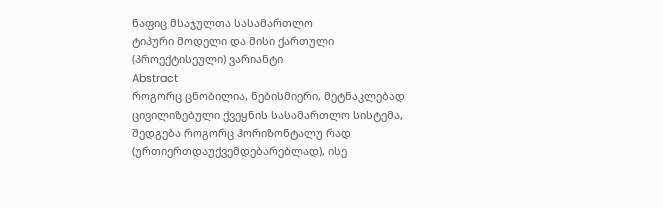ნაფიც მსაჯულთა სასამართლო
ტიპური მოდელი და მისი ქართული (პროექტისეული) ვარიანტი
Abstract
როგორც ცნობილია, ნებისმიერი, მეტნაკლებად ცივილიზებული ქვეყნის სასამართლო სისტემა, შედგება როგორც ჰორიზონტალუ რად (ურთიერთდაუქვემდებარებლად), ისე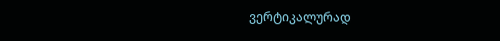ვერტიკალურად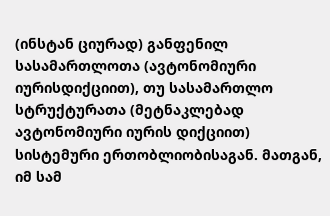(ინსტან ციურად) განფენილ სასამართლოთა (ავტონომიური იურისდიქციით), თუ სასამართლო სტრუქტურათა (მეტნაკლებად ავტონომიური იურის დიქციით) სისტემური ერთობლიობისაგან. მათგან, იმ სამ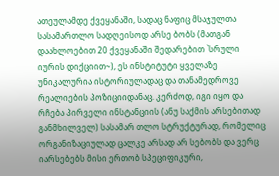ათეულამდე ქვეყანაში, სადაც ნაფიც მსაჯულთა სასამართლო სადღეისოდ არსე ბობს (მათგან დაახლოებით 20 ქვეყანაში შედარებით `სრული იურის დიქციით~), ეს ინსტიტუტი ყველაზე უნიკალურია ისტორიულადაც და თანამედროვე რეალიების პოზიციიდანაც. კერძოდ, იგი იყო და რჩება პირველი ინსტანციის (ანუ საქმის არსებითად განმხილველ) სასამარ თლო სტრუქტურად, რომელიც ორგანიზაციულად ცალკე არსად არ სებობს და ვერც იარსებებს მისი ერთობ სპეციფიკური,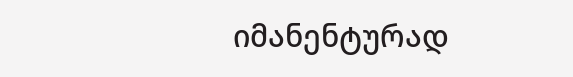იმანენტურად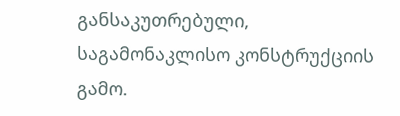განსაკუთრებული, საგამონაკლისო კონსტრუქციის გამო.